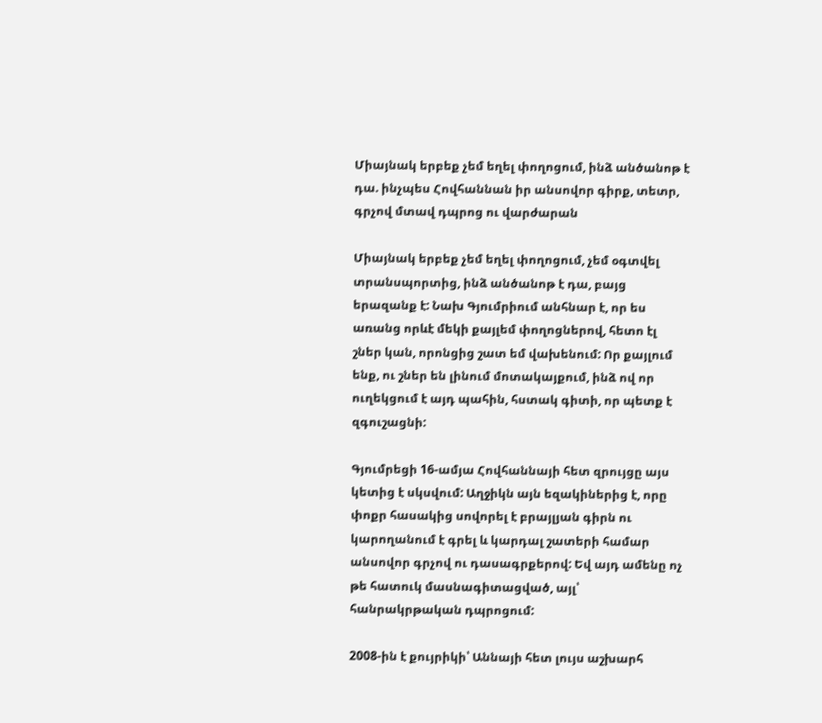Միայնակ երբեք չեմ եղել փողոցում, ինձ անծանոթ է դա. ինչպես Հովհաննան իր անսովոր գիրք, տետր, գրչով մտավ դպրոց ու վարժարան

Միայնակ երբեք չեմ եղել փողոցում, չեմ օգտվել տրանսպորտից, ինձ անծանոթ է դա, բայց երազանք է: Նախ Գյումրիում անհնար է, որ ես առանց որևէ մեկի քայլեմ փողոցներով, հետո էլ շներ կան, որոնցից շատ եմ վախենում: Որ քայլում ենք, ու շներ են լինում մոտակայքում, ինձ ով որ ուղեկցում է այդ պահին, հստակ գիտի, որ պետք է զգուշացնի:

Գյումրեցի 16-ամյա Հովհաննայի հետ զրույցը այս կետից է սկսվում: Աղջիկն այն եզակիներից է, որը փոքր հասակից սովորել է բրայլյան գիրն ու կարողանում է գրել և կարդալ շատերի համար անսովոր գրչով ու դասագրքերով: Եվ այդ ամենը ոչ թե հատուկ մասնագիտացված, այլ՝ հանրակրթական դպրոցում:

2008-ին է քույրիկի՝ Աննայի հետ լույս աշխարհ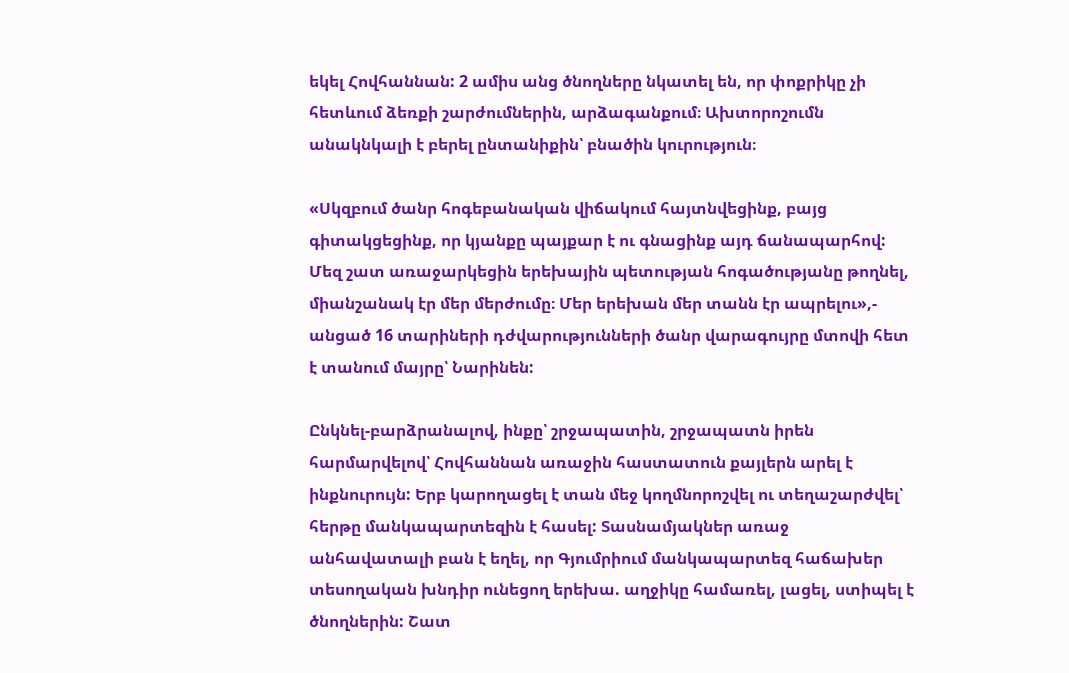եկել Հովհաննան: 2 ամիս անց ծնողները նկատել են, որ փոքրիկը չի հետևում ձեռքի շարժումներին, արձագանքում։ Ախտորոշումն անակնկալի է բերել ընտանիքին՝ բնածին կուրություն։

«Սկզբում ծանր հոգեբանական վիճակում հայտնվեցինք, բայց գիտակցեցինք, որ կյանքը պայքար է ու գնացինք այդ ճանապարհով: Մեզ շատ առաջարկեցին երեխային պետության հոգածությանը թողնել, միանշանակ էր մեր մերժումը։ Մեր երեխան մեր տանն էր ապրելու»,- անցած 16 տարիների դժվարությունների ծանր վարագույրը մտովի հետ է տանում մայրը՝ Նարինեն:

Ընկնել-բարձրանալով, ինքը՝ շրջապատին, շրջապատն իրեն հարմարվելով՝ Հովհաննան առաջին հաստատուն քայլերն արել է ինքնուրույն: Երբ կարողացել է տան մեջ կողմնորոշվել ու տեղաշարժվել՝ հերթը մանկապարտեզին է հասել: Տասնամյակներ առաջ անհավատալի բան է եղել, որ Գյումրիում մանկապարտեզ հաճախեր տեսողական խնդիր ունեցող երեխա. աղջիկը համառել, լացել, ստիպել է ծնողներին: Շատ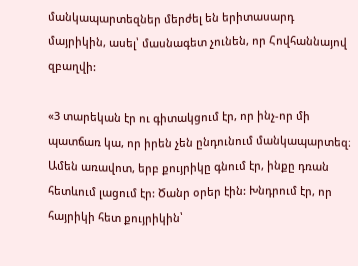մանկապարտեզներ մերժել են երիտասարդ մայրիկին, ասել՝ մասնագետ չունեն, որ Հովհաննայով զբաղվի:

«3 տարեկան էր ու գիտակցում էր, որ ինչ-որ մի պատճառ կա, որ իրեն չեն ընդունում մանկապարտեզ։ Ամեն առավոտ, երբ քույրիկը գնում էր, ինքը դռան հետևում լացում էր: Ծանր օրեր էին: Խնդրում էր, որ հայրիկի հետ քույրիկին՝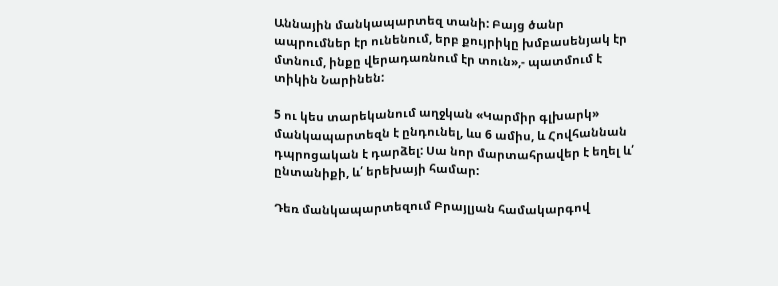Աննային մանկապարտեզ տանի: Բայց ծանր ապրումներ էր ունենում, երբ քույրիկը խմբասենյակ էր մտնում, ինքը վերադառնում էր տուն»,- պատմում է տիկին Նարինեն:

5 ու կես տարեկանում աղջկան «Կարմիր գլխարկ» մանկապարտեզն է ընդունել, ևս 6 ամիս, և Հովհաննան դպրոցական է դարձել: Սա նոր մարտահրավեր է եղել և՛ ընտանիքի, և՛ երեխայի համար:

Դեռ մանկապարտեզում Բրայլյան համակարգով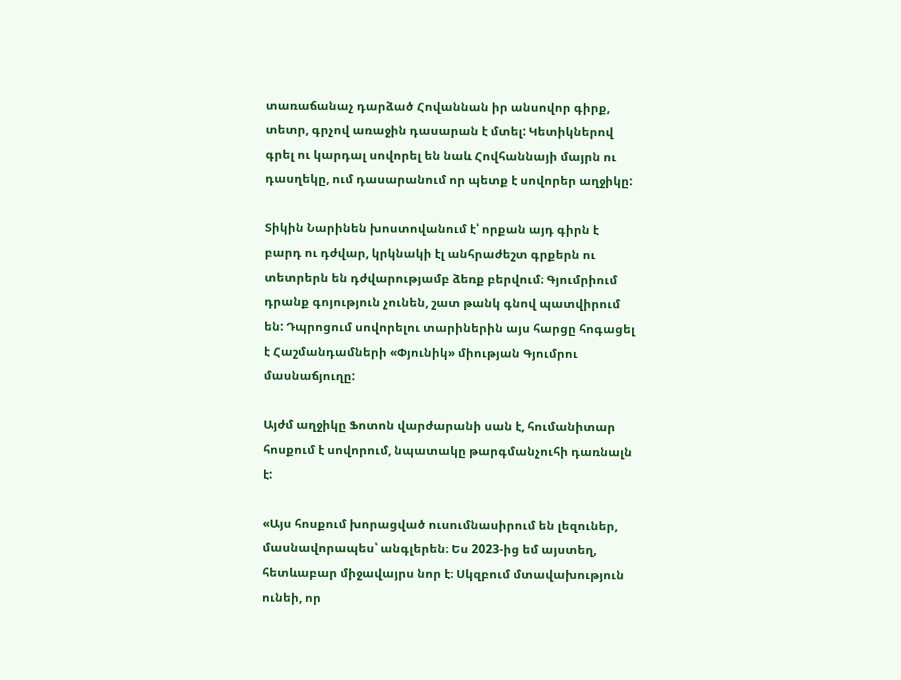տառաճանաչ դարձած Հովաննան իր անսովոր գիրք, տետր, գրչով առաջին դասարան է մտել: Կետիկներով գրել ու կարդալ սովորել են նաև Հովհաննայի մայրն ու դասղեկը, ում դասարանում որ պետք է սովորեր աղջիկը:

Տիկին Նարինեն խոստովանում է՝ որքան այդ գիրն է բարդ ու դժվար, կրկնակի էլ անհրաժեշտ գրքերն ու տետրերն են դժվարությամբ ձեռք բերվում։ Գյումրիում դրանք գոյություն չունեն, շատ թանկ գնով պատվիրում են: Դպրոցում սովորելու տարիներին այս հարցը հոգացել է Հաշմանդամների «Փյունիկ» միության Գյումրու մասնաճյուղը:

Այժմ աղջիկը Ֆոտոն վարժարանի սան է, հումանիտար հոսքում է սովորում, նպատակը թարգմանչուհի դառնալն է:

«Այս հոսքում խորացված ուսումնասիրում են լեզուներ, մասնավորապես՝ անգլերեն։ Ես 2023-ից եմ այստեղ, հետևաբար միջավայրս նոր է։ Սկզբում մտավախություն ունեի, որ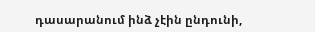դասարանում ինձ չէին ընդունի,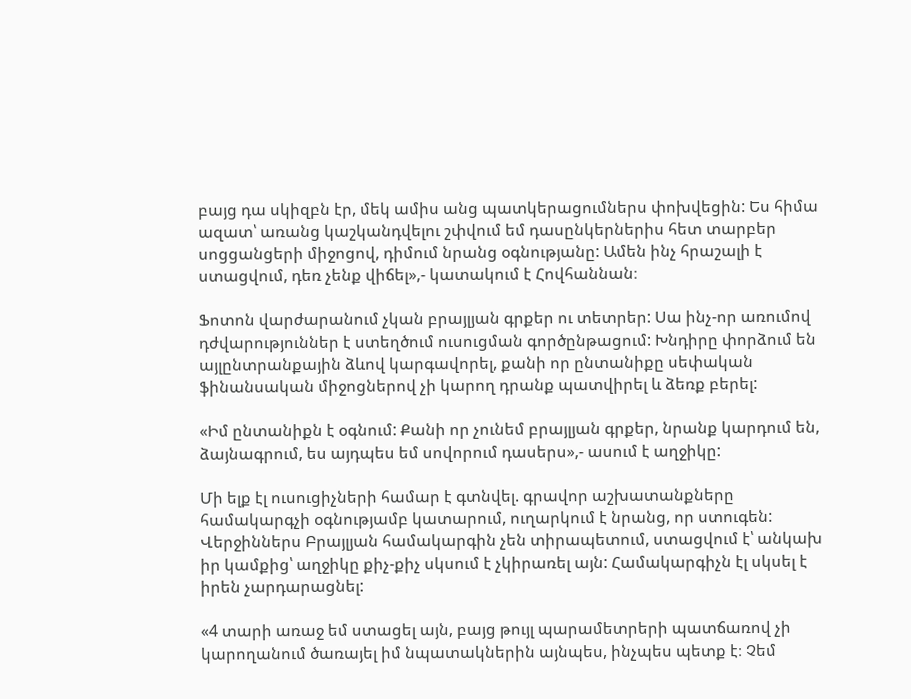բայց դա սկիզբն էր, մեկ ամիս անց պատկերացումներս փոխվեցին: Ես հիմա ազատ՝ առանց կաշկանդվելու շփվում եմ դասընկերներիս հետ տարբեր սոցցանցերի միջոցով, դիմում նրանց օգնությանը: Ամեն ինչ հրաշալի է ստացվում, դեռ չենք վիճել»,- կատակում է Հովհաննան։

Ֆոտոն վարժարանում չկան բրայլյան գրքեր ու տետրեր: Սա ինչ-որ առումով դժվարություններ է ստեղծում ուսուցման գործընթացում: Խնդիրը փորձում են այլընտրանքային ձևով կարգավորել, քանի որ ընտանիքը սեփական ֆինանսական միջոցներով չի կարող դրանք պատվիրել և ձեռք բերել:

«Իմ ընտանիքն է օգնում: Քանի որ չունեմ բրայլյան գրքեր, նրանք կարդում են, ձայնագրում, ես այդպես եմ սովորում դասերս»,- ասում է աղջիկը:

Մի ելք էլ ուսուցիչների համար է գտնվել. գրավոր աշխատանքները համակարգչի օգնությամբ կատարում, ուղարկում է նրանց, որ ստուգեն: Վերջիններս Բրայլյան համակարգին չեն տիրապետում, ստացվում է՝ անկախ իր կամքից՝ աղջիկը քիչ-քիչ սկսում է չկիրառել այն: Համակարգիչն էլ սկսել է իրեն չարդարացնել:

«4 տարի առաջ եմ ստացել այն, բայց թույլ պարամետրերի պատճառով չի կարողանում ծառայել իմ նպատակներին այնպես, ինչպես պետք է։ Չեմ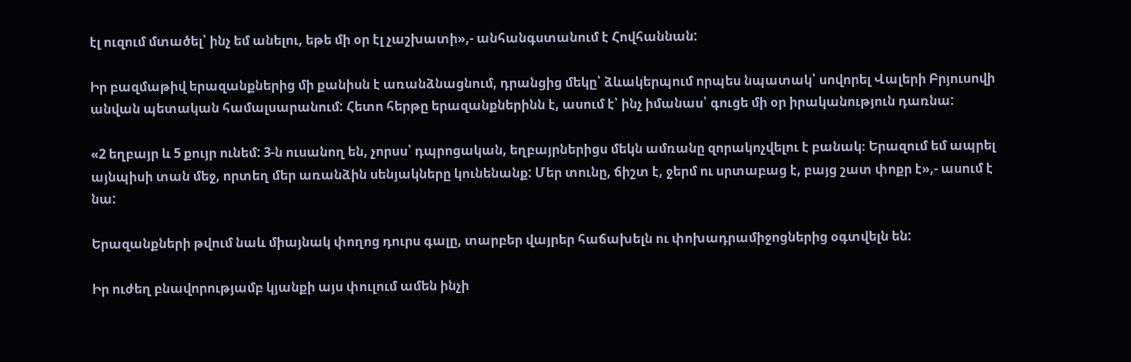էլ ուզում մտածել՝ ինչ եմ անելու, եթե մի օր էլ չաշխատի»,- անհանգստանում է Հովհաննան:

Իր բազմաթիվ երազանքներից մի քանիսն է առանձնացնում, դրանցից մեկը՝ ձևակերպում որպես նպատակ՝ սովորել Վալերի Բրյուսովի անվան պետական համալսարանում: Հետո հերթը երազանքներինն է, ասում է՝ ինչ իմանաս՝ գուցե մի օր իրականություն դառնա:

«2 եղբայր և 5 քույր ունեմ: 3-ն ուսանող են, չորսս՝ դպրոցական, եղբայրներիցս մեկն ամռանը զորակոչվելու է բանակ։ Երազում եմ ապրել այնպիսի տան մեջ, որտեղ մեր առանձին սենյակները կունենանք: Մեր տունը, ճիշտ է, ջերմ ու սրտաբաց է, բայց շատ փոքր է»,- ասում է նա:

Երազանքների թվում նաև միայնակ փողոց դուրս գալը, տարբեր վայրեր հաճախելն ու փոխադրամիջոցներից օգտվելն են:

Իր ուժեղ բնավորությամբ կյանքի այս փուլում ամեն ինչի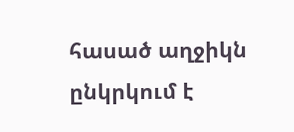հասած աղջիկն ընկրկում է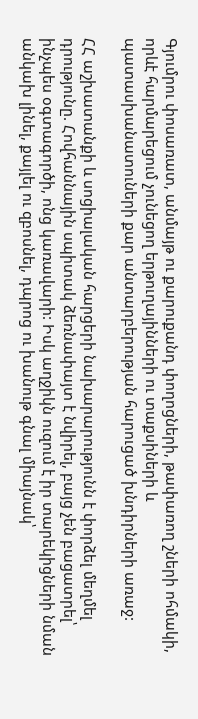Գյումրու փոսառատ, անմայթ ու քարուքանդ փողոցների, թափառող շների ոհմակի, որևէ հարմարեցում չունեցող երթուղայինների ու տաքսիների և պատասխանատուների քար անտարբերության հարուցած խնդիրների առաջ:

ՀՀ աշխատանքի և սոցիալական հարցերի նախարարությունն է փորձել մեղմել դրությունը. Հովհաննային սպիտակ ձեռնափայտ է նվիրել, բայց չեն բացատրել՝ ինչպես օգտագործի, ոնց կառավարի: Իսկ աղջիկն ուզում է իր տարեկիցների նման անկախ լինել, քայլել ու զբոսնել, դպրոց ու խանութ գնալ միայնակ՝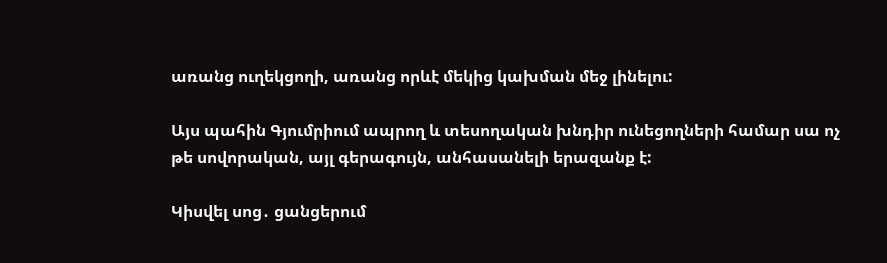առանց ուղեկցողի, առանց որևէ մեկից կախման մեջ լինելու:

Այս պահին Գյումրիում ապրող և տեսողական խնդիր ունեցողների համար սա ոչ թե սովորական, այլ գերագույն, անհասանելի երազանք է:

Կիսվել սոց․ ցանցերում